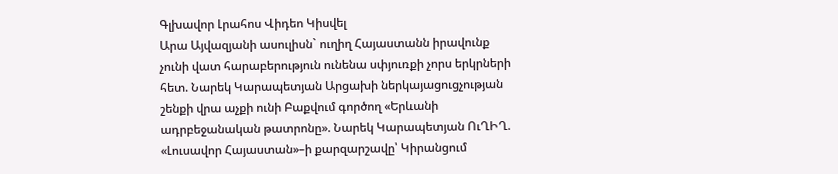Գլխավոր Լրահոս Վիդեո Կիսվել
Արա Այվազյանի ասուլիսն` ուղիղ Հայաստանն իրավունք չունի վատ հարաբերություն ունենա սփյուռքի չորս երկրների հետ. Նարեկ Կարապետյան Արցախի ներկայացուցչության շենքի վրա աչքի ունի Բաքվում գործող «Երևանի ադրբեջանական թատրոնը». Նարեկ Կարապետյան ՈւՂԻՂ. «Լուսավոր Հայաստան»–ի քարզարշավը՝ Կիրանցում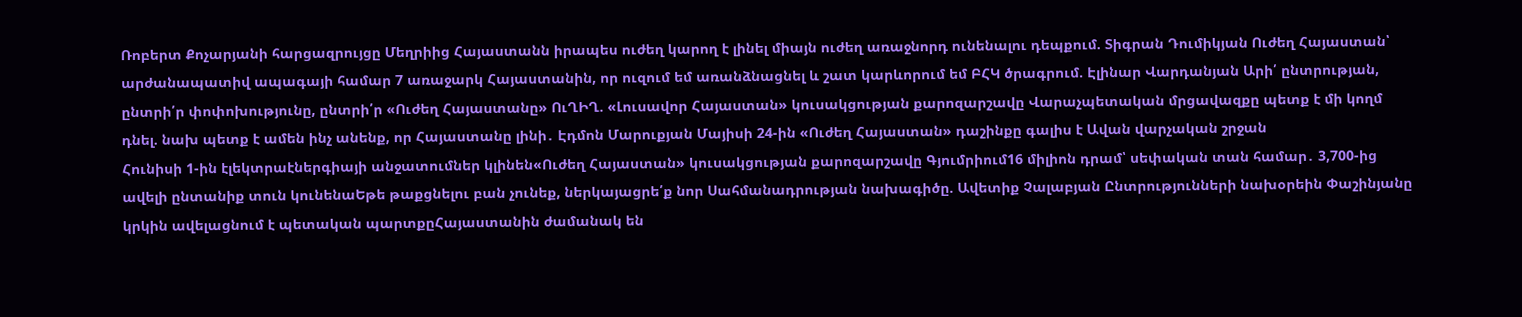Ռոբերտ Քոչարյանի հարցազրույցը Մեղրիից Հայաստանն իրապես ուժեղ կարող է լինել միայն ուժեղ առաջնորդ ունենալու դեպքում. Տիգրան Դումիկյան Ուժեղ Հայաստան՝ արժանապատիվ ապագայի համար 7 առաջարկ Հայաստանին, որ ուզում եմ առանձնացնել և շատ կարևորում եմ ԲՀԿ ծրագրում. Էլինար Վարդանյան Արի՛ ընտրության, ընտրի՛ր փոփոխությունը, ընտրի՛ր «Ուժեղ Հայաստանը» ՈւՂԻՂ. «Լուսավոր Հայաստան» կուսակցության քարոզարշավը Վարաչպետական մրցավազքը պետք է մի կողմ դնել. նախ պետք է ամեն ինչ անենք, որ Հայաստանը լինի․ Էդմոն Մարուքյան Մայիսի 24-ին «Ուժեղ Հայաստան» դաշինքը գալիս է Ավան վարչական շրջան
Հունիսի 1-ին էլեկտրաէներգիայի անջատումներ կլինեն«Ուժեղ Հայաստան» կուսակցության քարոզարշավը Գյումրիում16 միլիոն դրամ՝ սեփական տան համար․ 3,700-ից ավելի ընտանիք տուն կունենաԵթե թաքցնելու բան չունեք, ներկայացրե՛ք նոր Սահմանադրության նախագիծը. Ավետիք Չալաբյան Ընտրությունների նախօրեին Փաշինյանը կրկին ավելացնում է պետական պարտքըՀայաստանին ժամանակ են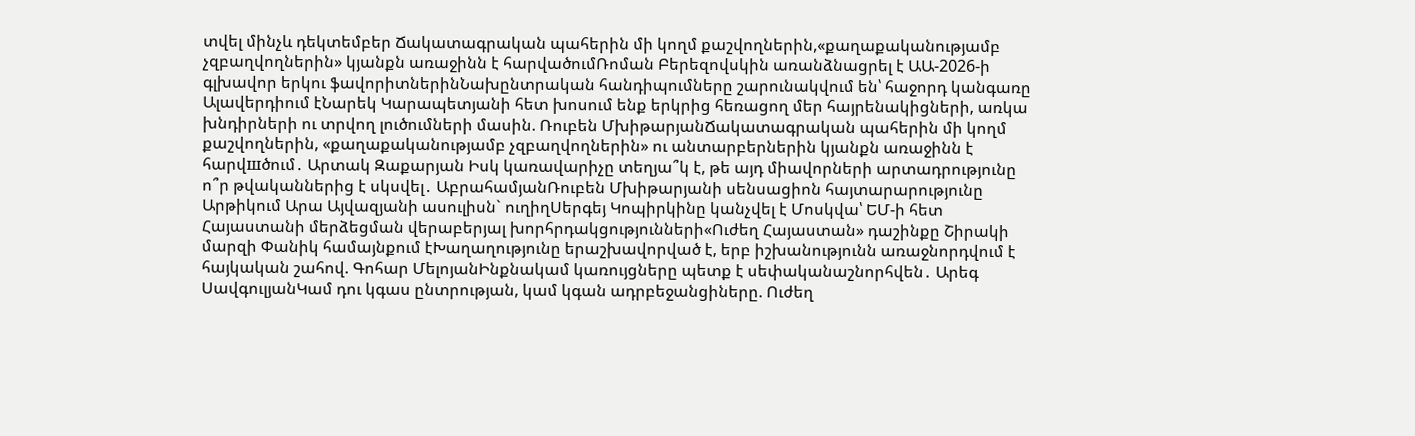տվել մինչև դեկտեմբեր Ճակատագրական պահերին մի կողմ քաշվողներին,«քաղաքականությամբ չզբաղվողներին» կյանքն առաջինն է հարվածումՌոման Բերեզովսկին առանձնացրել է ԱԱ-2026-ի գլխավոր երկու ֆավորիտներինՆախընտրական հանդիպումները շարունակվում են՝ հաջորդ կանգառը Ալավերդիում էՆարեկ Կարապետյանի հետ խոսում ենք երկրից հեռացող մեր հայրենակիցների, առկա խնդիրների ու տրվող լուծումների մասին. Ռուբեն ՄխիթարյանՃակատագրական պահերին մի կողմ քաշվողներին, «քաղաքականությամբ չզբաղվողներին» ու անտարբերներին կյանքն առաջինն է հարվшծում․ Արտակ Զաքարյան Իսկ կառավարիչը տեղյա՞կ է, թե այդ միավորների արտադրությունը ո՞ր թվականներից է սկսվել․ ԱբրահամյանՌուբեն Մխիթարյանի սենսացիոն հայտարարությունը Արթիկում Արա Այվազյանի ասուլիսն` ուղիղՍերգեյ Կոպիրկինը կանչվել է Մոսկվա՝ ԵՄ-ի հետ Հայաստանի մերձեցման վերաբերյալ խորհրդակցությունների«Ուժեղ Հայաստան» դաշինքը Շիրակի մարզի Փանիկ համայնքում էԽաղաղությունը երաշխավորված է, երբ իշխանությունն առաջնորդվում է հայկական շահով. Գոհար ՄելոյանԻնքնակամ կառույցները պետք է սեփականաշնորհվեն․ Արեգ ՍավգուլյանԿամ դու կգաս ընտրության, կամ կգան ադրբեջանցիները. Ուժեղ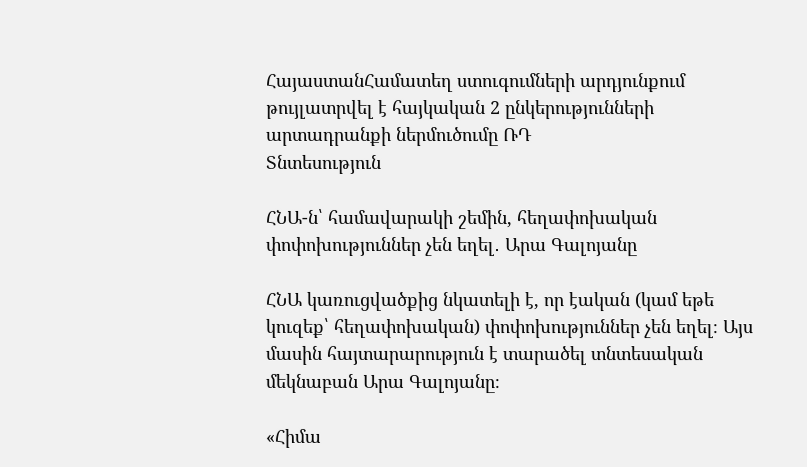ՀայաստանՀամատեղ ստուգումների արդյունքում թույլատրվել է հայկական 2 ընկերությունների արտադրանքի ներմուծումը ՌԴ
Տնտեսություն

ՀՆԱ-ն՝ համավարակի շեմին, հեղափոխական փոփոխություններ չեն եղել․ Արա Գալոյանը

ՀՆԱ կառուցվածքից նկատելի է, որ էական (կամ եթե կուզեք՝ հեղափոխական) փոփոխություններ չեն եղել։ Այս մասին հայտարարություն է տարածել տնտեսական մեկնաբան Արա Գալոյանը։

«Հիմա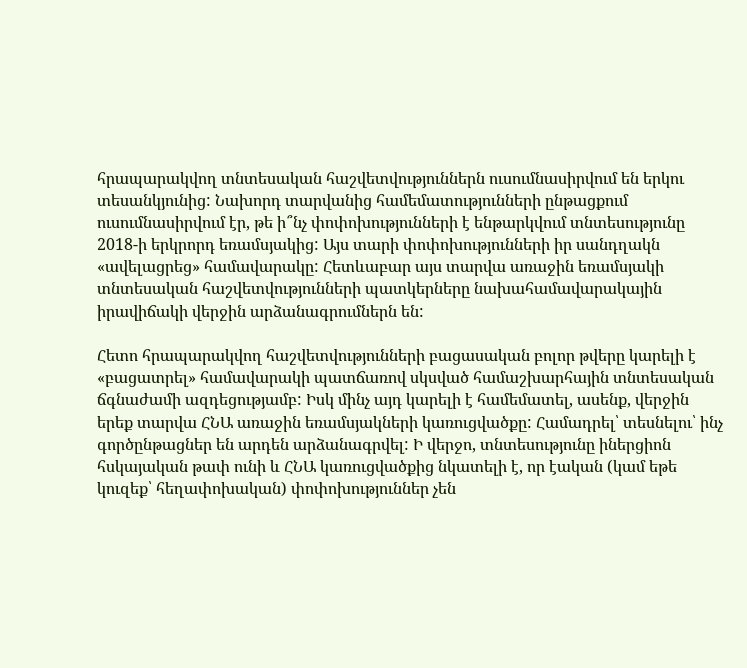հրապարակվող տնտեսական հաշվետվություններն ուսումնասիրվում են երկու տեսանկյունից: Նախորդ տարվանից համեմատությունների ընթացքում ուսումնասիրվում էր, թե ի՞նչ փոփոխությունների է ենթարկվում տնտեսությունը 2018-ի երկրորդ եռամսյակից: Այս տարի փոփոխությունների իր սանդղակն «ավելացրեց» համավարակը: Հետևաբար այս տարվա առաջին եռամսյակի տնտեսական հաշվետվությունների պատկերները նախահամավարակային իրավիճակի վերջին արձանագրումներն են:

Հետո հրապարակվող հաշվետվությունների բացասական բոլոր թվերը կարելի է «բացատրել» համավարակի պատճառով սկսված համաշխարհային տնտեսական ճգնաժամի ազդեցությամբ: Իսկ մինչ այդ կարելի է համեմատել, ասենք, վերջին երեք տարվա ՀՆԱ առաջին եռամսյակների կառուցվածքը: Համադրել՝ տեսնելու՝ ինչ գործընթացներ են արդեն արձանագրվել: Ի վերջո, տնտեսությունը իներցիոն հսկայական թափ ունի և ՀՆԱ կառուցվածքից նկատելի է, որ էական (կամ եթե կուզեք՝ հեղափոխական) փոփոխություններ չեն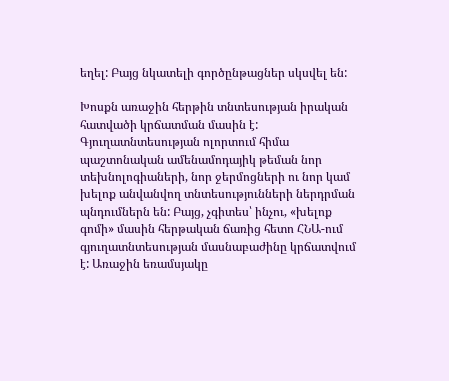եղել: Բայց նկատելի գործընթացներ սկսվել են:

Խոսքն առաջին հերթին տնտեսության իրական հատվածի կրճատման մասին է: Գյուղատնտեսության ոլորտում հիմա պաշտոնական ամենամոդայիկ թեման նոր տեխնոլոգիաների, նոր ջերմոցների ու նոր կամ խելոք անվանվող տնտեսությունների ներդրման պնդումներն են: Բայց, չգիտես՝ ինչու, «խելոք գոմի» մասին հերթական ճառից հետո ՀՆԱ-ում գյուղատնտեսության մասնաբաժինը կրճատվում է: Առաջին եռամսյակը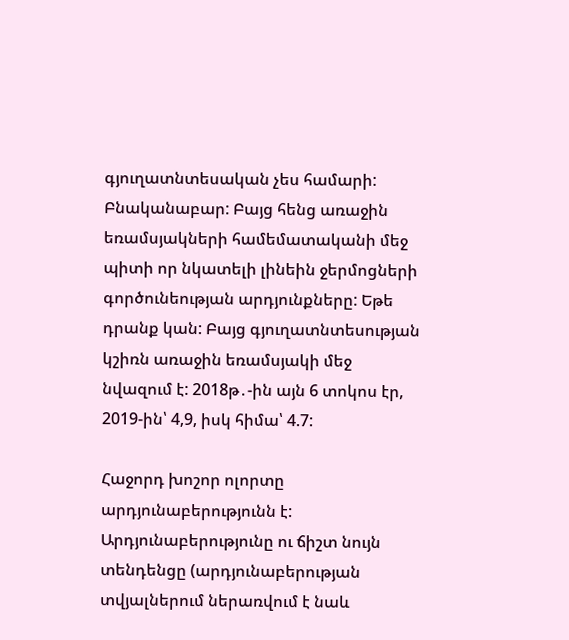գյուղատնտեսական չես համարի: Բնականաբար: Բայց հենց առաջին եռամսյակների համեմատականի մեջ պիտի որ նկատելի լինեին ջերմոցների գործունեության արդյունքները: Եթե դրանք կան: Բայց գյուղատնտեսության կշիռն առաջին եռամսյակի մեջ նվազում է: 2018թ․-ին այն 6 տոկոս էր, 2019-ին՝ 4,9, իսկ հիմա՝ 4.7:

Հաջորդ խոշոր ոլորտը արդյունաբերությունն է: Արդյունաբերությունը ու ճիշտ նույն տենդենցը (արդյունաբերության տվյալներում ներառվում է նաև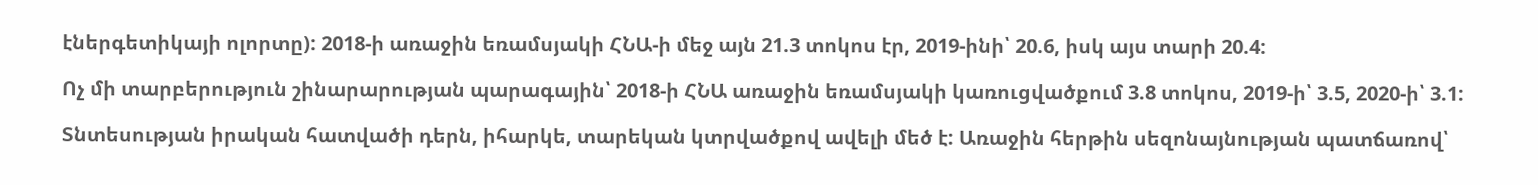էներգետիկայի ոլորտը): 2018-ի առաջին եռամսյակի ՀՆԱ-ի մեջ այն 21.3 տոկոս էր, 2019-ինի՝ 20.6, իսկ այս տարի 20.4:

Ոչ մի տարբերություն շինարարության պարագային՝ 2018-ի ՀՆԱ առաջին եռամսյակի կառուցվածքում 3.8 տոկոս, 2019-ի՝ 3.5, 2020-ի՝ 3.1:

Տնտեսության իրական հատվածի դերն, իհարկե, տարեկան կտրվածքով ավելի մեծ է: Առաջին հերթին սեզոնայնության պատճառով՝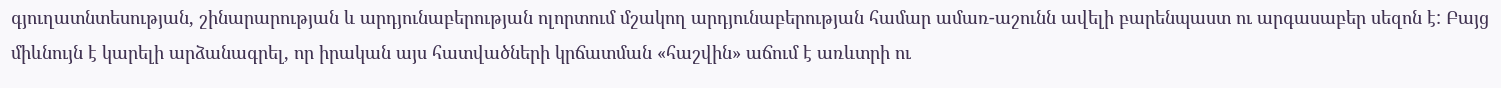գյուղատնտեսության, շինարարության և արդյունաբերության ոլորտում մշակող արդյունաբերության համար ամառ-աշունն ավելի բարենպաստ ու արգասաբեր սեզոն է: Բայց միևնույն է կարելի արձանագրել, որ իրական այս հատվածների կրճատման «հաշվին» աճում է առևտրի ու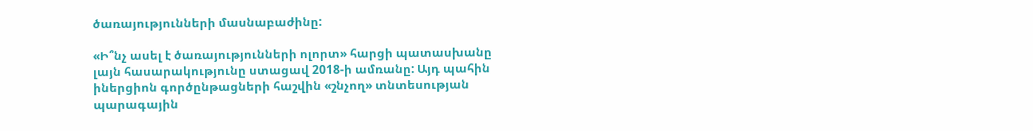ծառայությունների մասնաբաժինը:

«Ի՞նչ ասել է ծառայությունների ոլորտ» հարցի պատասխանը լայն հասարակությունը ստացավ 2018-ի ամռանը: Այդ պահին իներցիոն գործընթացների հաշվին «շնչող» տնտեսության պարագային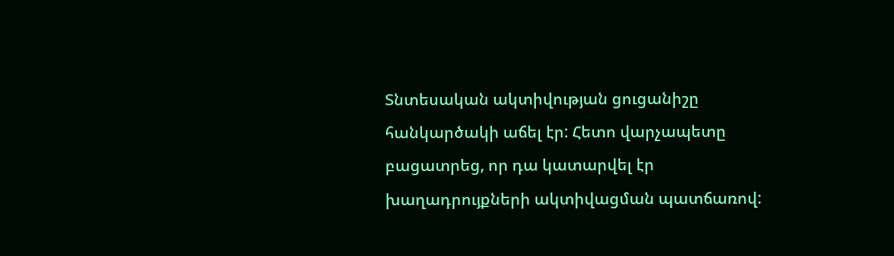Տնտեսական ակտիվության ցուցանիշը հանկարծակի աճել էր: Հետո վարչապետը բացատրեց, որ դա կատարվել էր խաղադրույքների ակտիվացման պատճառով: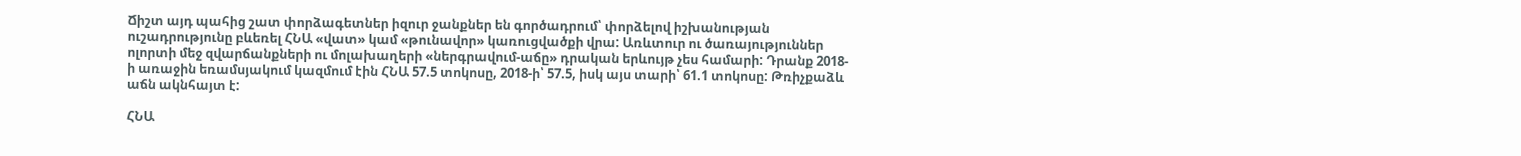Ճիշտ այդ պահից շատ փորձագետներ իզուր ջանքներ են գործադրում՝ փորձելով իշխանության ուշադրությունը բևեռել ՀՆԱ «վատ» կամ «թունավոր» կառուցվածքի վրա: Առևտուր ու ծառայություններ ոլորտի մեջ զվարճանքների ու մոլախաղերի «ներգրավում-աճը» դրական երևույթ չես համարի: Դրանք 2018-ի առաջին եռամսյակում կազմում էին ՀՆԱ 57.5 տոկոսը, 2018-ի՝ 57.5, իսկ այս տարի՝ 61.1 տոկոսը: Թռիչքաձև աճն ակնհայտ է:

ՀՆԱ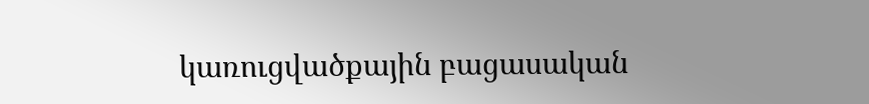կառուցվածքային բացասական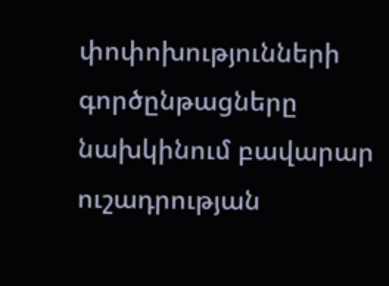փոփոխությունների գործընթացները նախկինում բավարար ուշադրության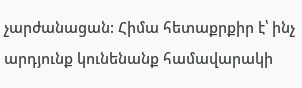չարժանացան: Հիմա հետաքրքիր է՝ ինչ արդյունք կունենանք համավարակի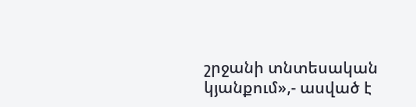շրջանի տնտեսական կյանքում»,- ասված է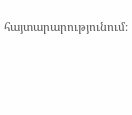հայտարարությունում։